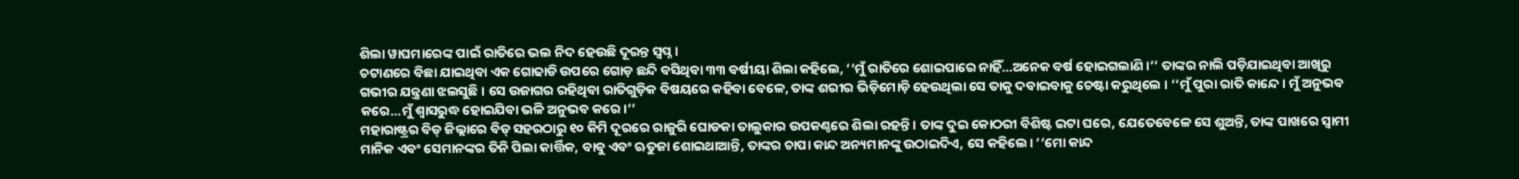ଶିଲା ୱାଘମାରେଙ୍କ ପାଇଁ ରାତିରେ ଭଲ ନିଦ ହେଉଛି ଦୂରନ୍ତ ସ୍ୱପ୍ନ ।
ଚଟାଣରେ ବିଛା ଯାଇଥିବା ଏକ ଗୋଢାଡି ଉପରେ ଗୋଡ଼ ଛନ୍ଦି ବସିଥିବା ୩୩ ବର୍ଷୀୟା ଶିଲା କହିଲେ, ‘‘ମୁଁ ରାତିରେ ଶୋଇପାରେ ନାହିଁ…ଅନେକ ବର୍ଷ ହୋଇଗଲାଣି ।’’ ତାଙ୍କର ନାଲି ପଡ଼ିଯାଇଥିବା ଆଖିରୁ ଗଭୀର ଯନ୍ତ୍ରଣା ଝଲସୁଛି । ସେ ଉଜାଗର ରହିଥିବା ରାତିଗୁଡ଼ିକ ବିଷୟରେ କହିବା ବେଳେ, ତାଙ୍କ ଶରୀର ଭିଡ଼ିମୋଡ଼ି ହେଉଥିଲା ସେ ତାକୁ ଦବାଇବାକୁ ଚେଷ୍ଟା କରୁଥିଲେ । ‘‘ମୁଁ ପୁରା ରାତି କାନ୍ଦେ। ମୁଁ ଅନୁଭବ କରେ…ମୁଁ ଶ୍ୱାସରୁଦ୍ଧ ହୋଇଯିବା ଭଳି ଅନୁଭବ କରେ।’’
ମହାରାଷ୍ଟ୍ରର ବିଡ୍ ଜିଲ୍ଲାରେ ବିଡ୍ ସହରଠାରୁ ୧୦ କିମି ଦୂରରେ ରାଜୁରି ଘୋଡକା ତାଲୁକାର ଉପକଣ୍ଠରେ ଶିଲା ରହନ୍ତି । ତାଙ୍କ ଦୁଇ କୋଠରୀ ବିଶିଷ୍ଟ ଇଟା ଘରେ, ଯେତେବେଳେ ସେ ଶୁଅନ୍ତି, ତାଙ୍କ ପାଖରେ ସ୍ୱାମୀ ମାନିକ ଏବଂ ସେମାନଙ୍କର ତିନି ପିଲା କାର୍ତ୍ତିକ, ବାବୁ ଏବଂ ଋତୁଜା ଶୋଇଥାଆନ୍ତି, ତାଙ୍କର ଚାପା କାନ୍ଦ ଅନ୍ୟମାନଙ୍କୁ ଉଠାଇଦିଏ, ସେ କହିଲେ। ‘‘ମୋ କାନ୍ଦ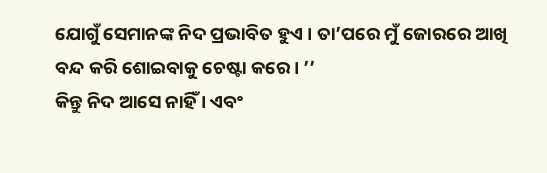ଯୋଗୁଁ ସେମାନଙ୍କ ନିଦ ପ୍ରଭାବିତ ହୁଏ । ତା’ପରେ ମୁଁ ଜୋରରେ ଆଖି ବନ୍ଦ କରି ଶୋଇବାକୁ ଚେଷ୍ଟା କରେ। ’’
କିନ୍ତୁ ନିଦ ଆସେ ନାହିଁ । ଏବଂ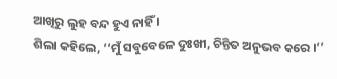ଆଖିରୁ ଲୁହ ବନ୍ଦ ହୁଏ ନାହିଁ ।
ଶିଲା କହିଲେ, ‘‘ମୁଁ ସବୁବେଳେ ଦୁଃଖୀ, ଚିନ୍ତିତ ଅନୁଭବ କରେ ।’’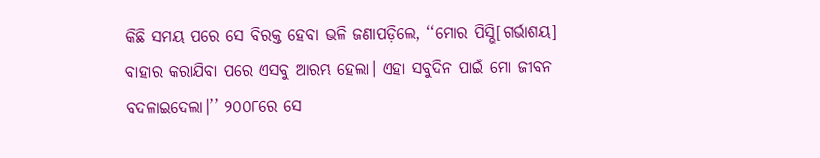କିଛି ସମୟ ପରେ ସେ ବିରକ୍ତ ହେବା ଭଳି ଜଣାପଡ଼ିଲେ, ‘‘ମୋର ପିସ୍ଭି[ଗର୍ଭାଶୟ] ବାହାର କରାଯିବା ପରେ ଏସବୁ ଆରମ୍ଭ ହେଲା। ଏହା ସବୁଦିନ ପାଇଁ ମୋ ଜୀବନ ବଦଳାଇଦେଲା।’’ ୨୦୦୮ରେ ସେ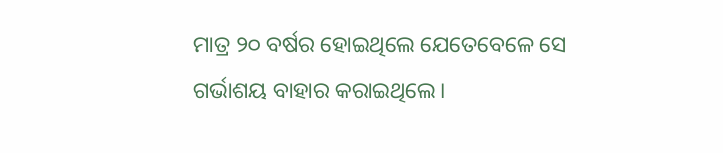ମାତ୍ର ୨୦ ବର୍ଷର ହୋଇଥିଲେ ଯେତେବେଳେ ସେ ଗର୍ଭାଶୟ ବାହାର କରାଇଥିଲେ।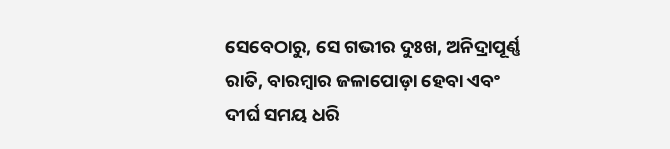ସେବେଠାରୁ, ସେ ଗଭୀର ଦୁଃଖ, ଅନିଦ୍ରାପୂର୍ଣ୍ଣ ରାତି, ବାରମ୍ବାର ଜଳାପୋଡ଼ା ହେବା ଏବଂ ଦୀର୍ଘ ସମୟ ଧରି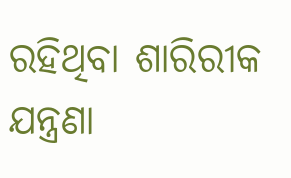ରହିଥିବା ଶାରିରୀକ ଯନ୍ତ୍ରଣା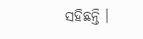ସହିଛନ୍ତି ।